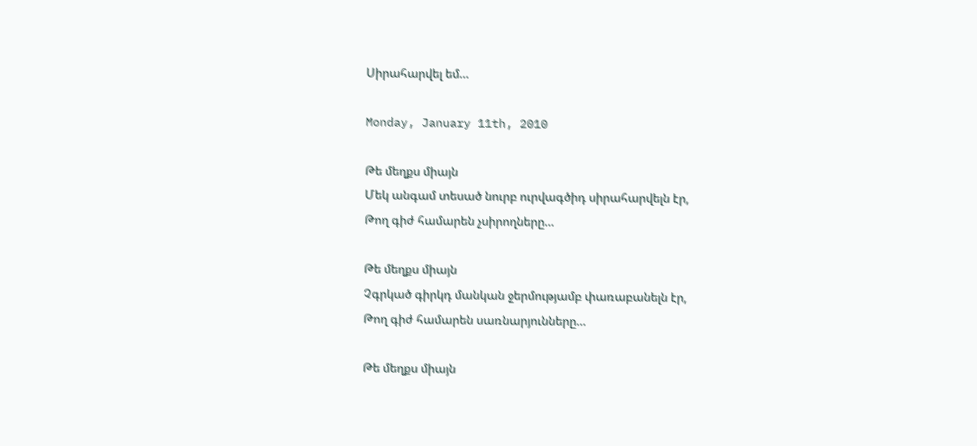Սիրահարվել եմ…

Monday, January 11th, 2010

Թե մեղքս միայն
Մեկ անգամ տեսած նուրբ ուրվագծիդ սիրահարվելն էր,
Թող գիժ համարեն չսիրողները…

Թե մեղքս միայն
Չգրկած գիրկդ մանկան ջերմությամբ փառաբանելն էր,
Թող գիժ համարեն սառնարյունները…

Թե մեղքս միայն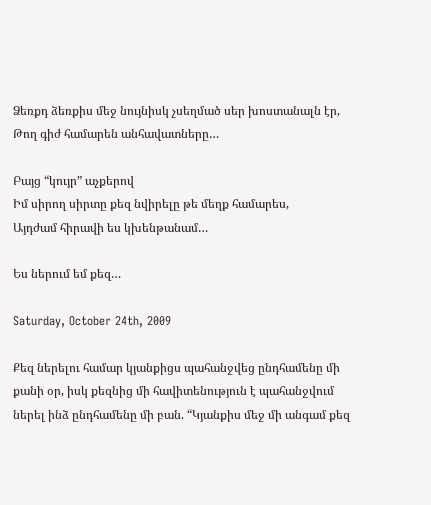Ձեռքդ ձեռքիս մեջ նույնիսկ չսեղմած սեր խոստանալն էր,
Թող գիժ համարեն անհավատները…

Բայց “կույր” աչքերով
Իմ սիրող սիրտը քեզ նվիրելը թե մեղք համարես,
Այդժամ հիրավի ես կխենթանամ…

Ես ներում եմ քեզ…

Saturday, October 24th, 2009

Քեզ ներելու համար կյանքիցս պահանջվեց ընդհամենը մի քանի օր, իսկ քեզնից մի հավիտենություն է պահանջվում ներել ինձ ընդհամենը մի բան. “Կյանքիս մեջ մի անգամ քեզ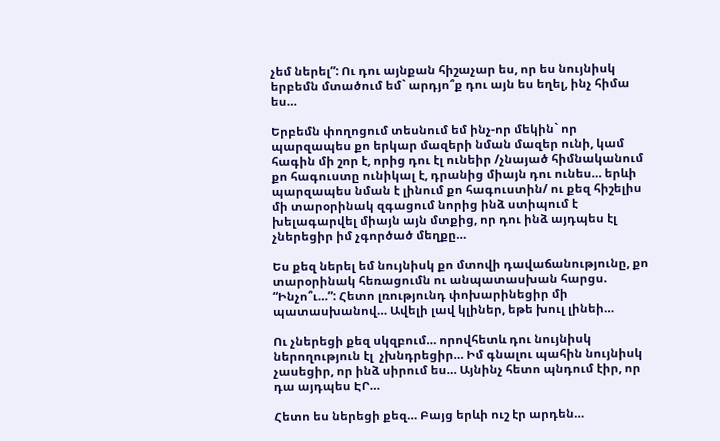չեմ ներել”: Ու դու այնքան հիշաչար ես, որ ես նույնիսկ երբեմն մտածում եմ` արդյո՞ք դու այն ես եղել, ինչ հիմա ես…

Երբեմն փողոցում տեսնում եմ ինչ-որ մեկին` որ պարզապես քո երկար մազերի նման մազեր ունի, կամ հագին մի շոր է, որից դու էլ ունեիր /չնայած հիմնականում քո հագուստը ունիկալ է, դրանից միայն դու ունես… երևի պարզապես նման է լինում քո հագուստին/ ու քեզ հիշելիս մի տարօրինակ զգացում նորից ինձ ստիպում է խելագարվել միայն այն մտքից, որ դու ինձ այդպես էլ չներեցիր իմ չգործած մեղքը…

Ես քեզ ներել եմ նույնիսկ քո մտովի դավաճանությունը, քո տարօրինակ հեռացումն ու անպատասխան հարցս. “Ինչո՞ւ…”: Հետո լռությունդ փոխարինեցիր մի պատասխանով… Ավելի լավ կլիներ, եթե խուլ լինեի…

Ու չներեցի քեզ սկզբում… որովհետև դու նույնիսկ ներողություն էլ  չխնդրեցիր… Իմ գնալու պահին նույնիսկ չասեցիր, որ ինձ սիրում ես… Այնինչ հետո պնդում էիր, որ դա այդպես ԷՐ…

Հետո ես ներեցի քեզ… Բայց երևի ուշ էր արդեն…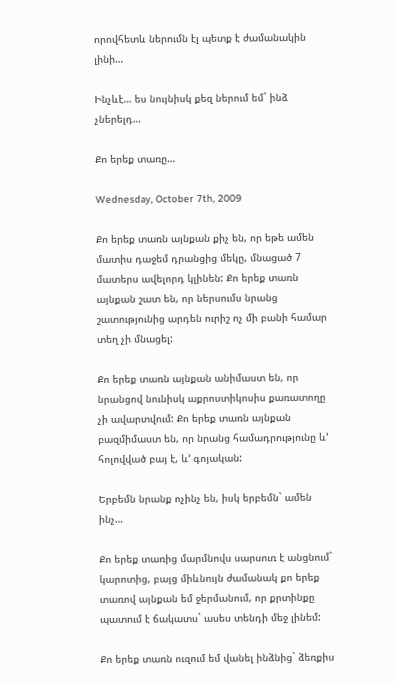որովհետև ներումն էլ պետք է ժամանակին լինի…

Ինչևէ… ես նույնիսկ քեզ ներում եմ` ինձ չներելդ…

Քո երեք տառը…

Wednesday, October 7th, 2009

Քո երեք տառն այնքան քիչ են, որ եթե ամեն մատիս դաջեմ դրանցից մեկը, մնացած 7 մատերս ավելորդ կլինեն: Քո երեք տառն այնքան շատ են, որ ներսումս նրանց շատությունից արդեն ուրիշ ոչ մի բանի համար տեղ չի մնացել:

Քո երեք տառն այնքան անիմաստ են, որ նրանցով նունիսկ աքրոստիկոսիս քառատողը չի ավարտվում: Քո երեք տառն այնքան բազմիմաստ են, որ նրանց համադրությունը և’ հոլովված բայ է, և’ գոյական:

Երբեմն նրանք ոչինչ են, իսկ երբեմն` ամեն ինչ…

Քո երեք տառից մարմնովս սարսուռ է անցնում` կարոտից, բայց միևնույն ժամանակ քո երեք տառով այնքան եմ ջերմանում, որ քրտինքը պատում է ճակատս` ասես տենդի մեջ լինեմ:

Քո երեք տառն ուզում եմ վանել ինձնից` ձեռքիս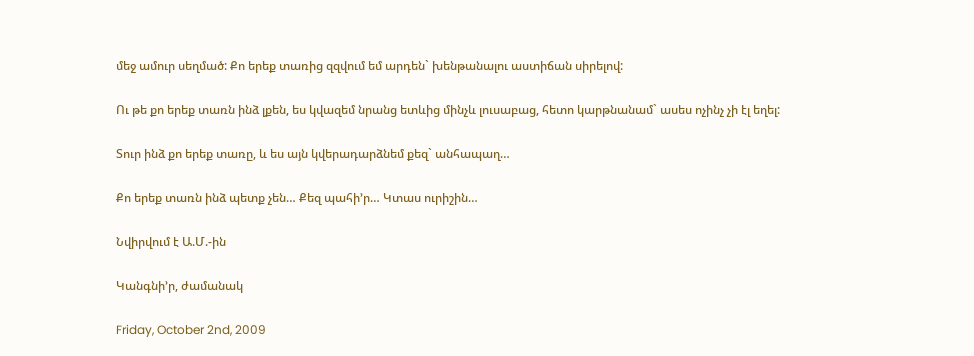մեջ ամուր սեղմած: Քո երեք տառից զզվում եմ արդեն` խենթանալու աստիճան սիրելով:

Ու թե քո երեք տառն ինձ լքեն, ես կվազեմ նրանց ետևից մինչև լուսաբաց, հետո կարթնանամ` ասես ոչինչ չի էլ եղել:

Տուր ինձ քո երեք տառը, և ես այն կվերադարձնեմ քեզ` անհապաղ…

Քո երեք տառն ինձ պետք չեն… Քեզ պահի’ր… Կտաս ուրիշին…

Նվիրվում է Ա.Մ.-ին

Կանգնի’ր, ժամանակ

Friday, October 2nd, 2009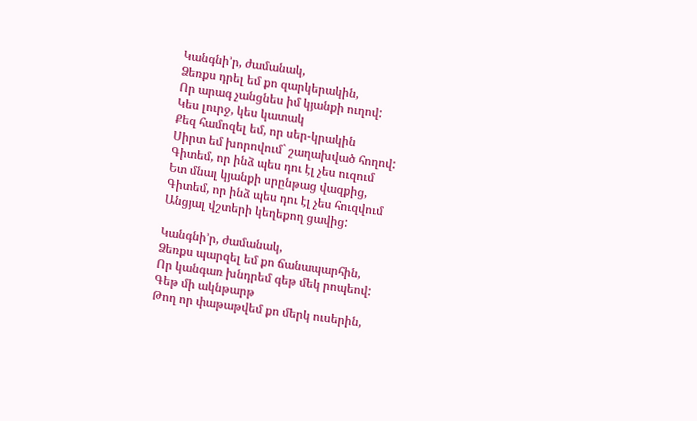Կանգնի’ր, ժամանակ,
Ձեռքս դրել եմ քո զարկերակին,
Որ արագ չանցնես իմ կյանքի ուղով:
Կես լուրջ, կես կատակ
Քեզ համոզել եմ, որ սեր-կրակին
Սիրտ եմ խորովում` շաղախված հողով:
Գիտեմ, որ ինձ պես դու էլ չես ուզում
Ետ մնալ կյանքի սրընթաց վազքից,
Գիտեմ, որ ինձ պես դու էլ չես հուզվում
Անցյալ վշտերի կեղեքող ցավից:

Կանգնի’ր, ժամանակ,
Ձեռքս պարզել եմ քո ճանապարհին,
Որ կանգառ խնդրեմ գեթ մեկ րոպեով:
Գեթ մի ակնթարթ
Թող որ փաթաթվեմ քո մերկ ուսերին,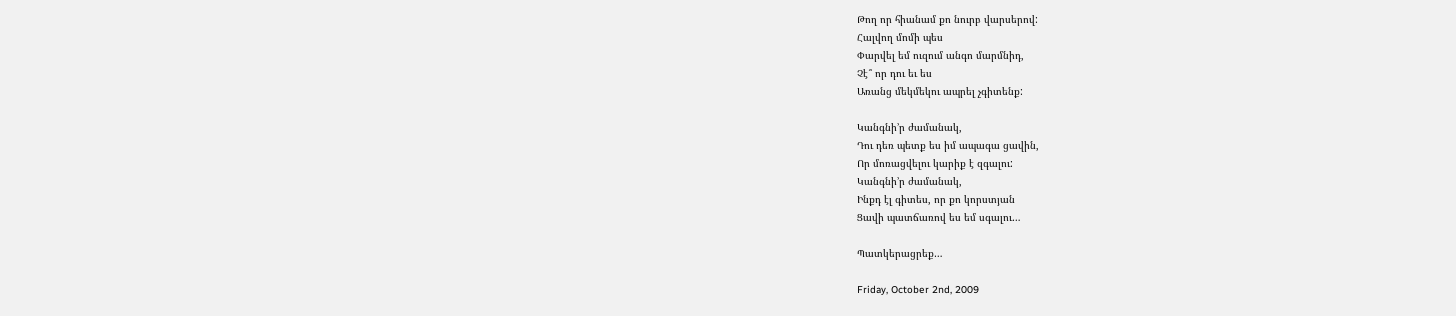Թող որ հիանամ քո նուրբ վարսերով:
Հալվող մոմի պես
Փարվել եմ ուզում անգո մարմնիդ,
Չէ՞ որ դու եւ ես
Առանց մեկմեկու ապրել չգիտենք:

Կանգնի’ր ժամանակ,
Դու դեռ պետք ես իմ ապագա ցավին,
Որ մոռացվելու կարիք է զգալու:
Կանգնի’ր ժամանակ,
Ինքդ էլ գիտես, որ քո կորստյան
Ցավի պատճառով ես եմ սգալու…

Պատկերացրեք…

Friday, October 2nd, 2009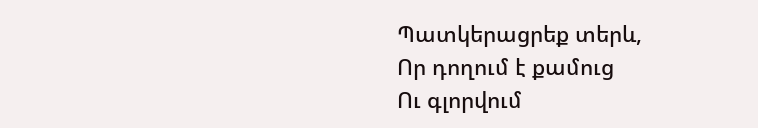Պատկերացրեք տերև,
Որ դողում է քամուց
Ու գլորվում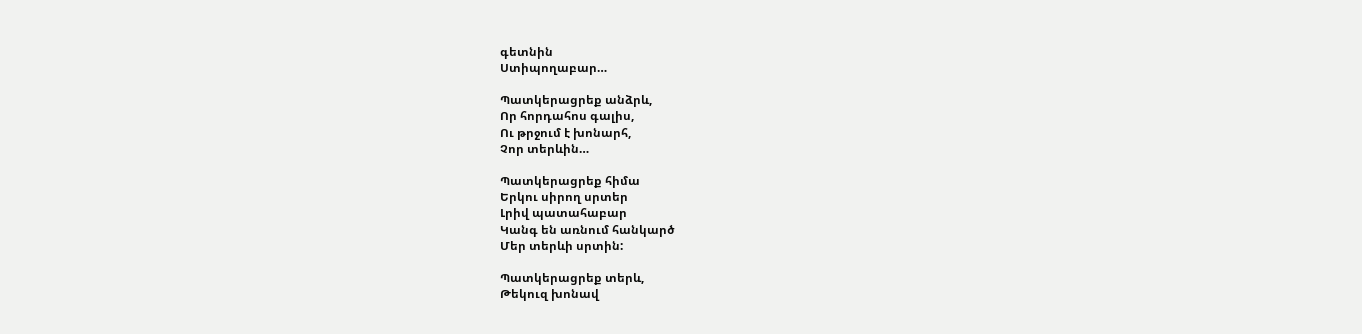գետնին
Ստիպողաբար…

Պատկերացրեք անձրև,
Որ հորդահոս գալիս,
Ու թրջում է խոնարհ,
Չոր տերևին…

Պատկերացրեք հիմա
Երկու սիրող սրտեր
Լրիվ պատահաբար
Կանգ են առնում հանկարծ
Մեր տերևի սրտին:

Պատկերացրեք տերև,
Թեկուզ խոնավ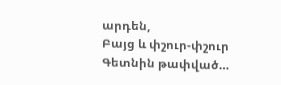արդեն,
Բայց և փշուր-փշուր
Գետնին թափված…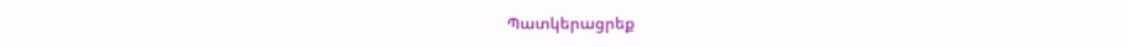Պատկերացրեք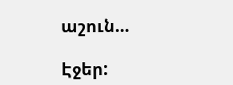աշուն…

Էջեր: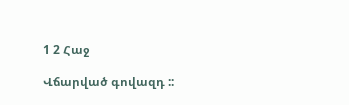1 2 Հաջ

Վճարված գովազդ ::